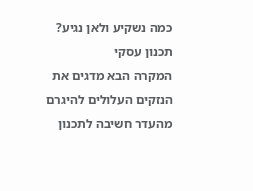כמה נשקיע ולאן נגיע?
תכנון עסקי
המקרה הבא מדגים את הנזקים העלולים להיגרם מהעדר חשיבה לתכנון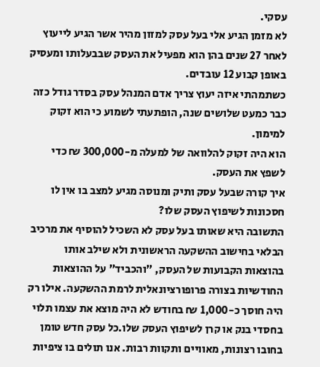עסקי.
לא מזמן הגיע אלי בעל עסק למזון מהיר אשר הגיע לייעוץ לאחר 27 שנים בהן הוא מפעיל את העסק שבבעלותו ומעסיק באופן קבוע 12 עובדים.
כשתמהתי איזה יעוץ צריך אדם המנהל עסק בסדר גודל כזה כבר כמעט שלושים שנה, הופתעתי לשמוע כי הוא זקוק למימון.
הוא היה זקוק להלוואה של למעלה מ-300,000 ₪ כדי לשפץ את העסק.
איך קורה שבעל עסק ותיק ומנוסה מגיע למצב בו אין לו חסכונות לשיפוץ העסק שלו?
התשובה היא שאותו בעל עסק לא השכיל להוסיף את מרכיב הבלאי בחישוב ההשקעה הראשונית ולא שילב אותו בהוצאות הקבועות של העסק, "והכביד" על ההוצאות החודשיות בצורה פרופורציונאלית לרמת ההשקעה. אילו רק היה חוסך כ-1,000 ₪ בחודש לא היה מוצא את עצמו תלוי בחסדי בנק או קרן לשיפוץ העסק שלו.כל עסק חדש טומן בחובו רצונות, מאוויים ותקוות רבות. אנו תולים בו ציפיות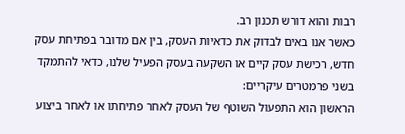רבות והוא דורש תכנון רב.
כאשר אנו באים לבדוק את כדאיות העסק, בין אם מדובר בפתיחת עסק חדש, רכישת עסק קיים או השקעה בעסק הפעיל שלנו, כדאי להתמקד בשני פרמטרים עיקריים:
הראשון הוא התפעול השוטף של העסק לאחר פתיחתו או לאחר ביצוע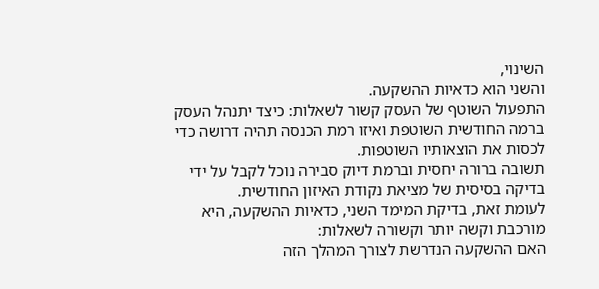השינוי,
והשני הוא כדאיות ההשקעה.
התפעול השוטף של העסק קשור לשאלות: כיצד יתנהל העסק ברמה החודשית השוטפת ואיזו רמת הכנסה תהיה דרושה כדי לכסות את הוצאותיו השוטפות.
תשובה ברורה יחסית וברמת דיוק סבירה נוכל לקבל על ידי בדיקה בסיסית של מציאת נקודת האיזון החודשית.
לעומת זאת, בדיקת המימד השני, כדאיות ההשקעה, היא מורכבת וקשה יותר וקשורה לשאלות:
האם ההשקעה הנדרשת לצורך המהלך הזה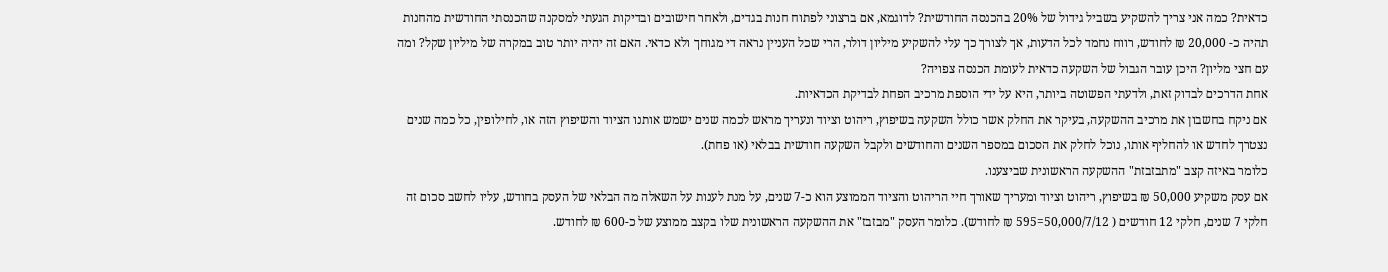כדאית? כמה אני צריך להשקיע בשביל גידול של 20% בהכנסה החודשית? לדוגמא, אם ברצוני לפתוח חנות בגדים, ולאחר חישובים ובדיקות הגעתי למסקנה שהכנסתי החודשית מהחנות תהיה כ- 20,000 ₪ לחודש, רווח נחמד לכל הדעות, אך לצורך כך עלי להשקיע מיליון דולר, הרי שכל העניין נראה די מגוחך ולא כדאי. האם זה יהיה יותר טוב במקרה של מיליון שקל? ומה עם חצי מליון? היכן עובר הגבול של השקעה כדאית לעומת הכנסה צפויה?
אחת הדרכים לבדוק זאת, ולדעתי הפשוטה ביותר, היא על ידי הוספת מרכיב הפחת לבדיקת הכדאיות.
אם ניקח בחשבון את מרכיב ההשקעה, בעיקר את החלק אשר כולל השקעה בשיפוץ, ריהוט וציוד ונעריך מראש לכמה שנים ישמש אותנו הציוד והשיפוץ הזה או, לחילופין, כל כמה שנים נצטרך לחדש או להחליף אותו, נוכל לחלק את הסכום במספר השנים והחודשים ולקבל השקעה חודשית בבלאי (או פחת).
כלומר באיזה קצב "מתבזבזת" ההשקעה הראשונית שביצענו.
אם עסק משקיע 50,000 ₪ בשיפוץ, ריהוט וציוד ומעריך שאורך חיי הריהוט והציוד הממוצע הוא כ-7 שנים, על מנת לענות על השאלה מה הבלאי של העסק בחודש, עליו לחשב סכום זה חלקי 7 שנים, חלקי 12 חודשים ( 50,000/7/12=595 ₪ לחודש). כלומר העסק "מבזבז" את ההשקעה הראשונית שלו בקצב ממוצע של כ-600 ₪ לחודש.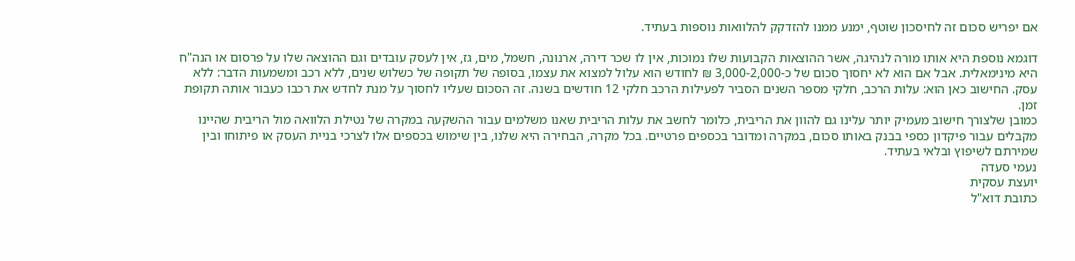אם יפריש סכום זה לחיסכון שוטף, ימנע ממנו להזדקק להלוואות נוספות בעתיד.

דוגמא נוספת היא אותו מורה לנהיגה, אשר ההוצאות הקבועות שלו נמוכות, אין לו שכר דירה, ארנונה, חשמל, מים, גז, אין לעסק עובדים וגם ההוצאה שלו על פרסום או הנה"ח היא מינימאלית. אבל אם הוא לא יחסוך סכום של כ-3,000-2,000 ₪ לחודש הוא עלול למצוא את עצמו, בסופה של תקופה של כשלוש שנים, ללא רכב ומשמעות הדבר: ללא עסק. החישוב כאן הוא: עלות הרכב, חלקי מספר השנים הסביר לפעילות הרכב חלקי 12 חודשים בשנה. זה הסכום שעליו לחסוך על מנת לחדש את רכבו כעבור אותה תקופת זמן.
כמובן שלצורך חישוב מעמיק יותר עלינו גם להוון את הריבית, כלומר לחשב את עלות הריבית שאנו משלמים עבור ההשקעה במקרה של נטילת הלוואה מול הריבית שהיינו מקבלים עבור פיקדון כספי בבנק באותו סכום, במקרה ומדובר בכספים פרטיים. בכל מקרה, הבחירה היא שלנו, בין שימוש בכספים אלו לצרכי בניית העסק או פיתוחו ובין שמירתם לשיפוץ ובלאי בעתיד.
נעמי סעדה
יועצת עסקית
כתובת דוא"ל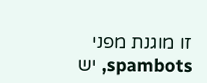זו מוגנת מפני spambots, יש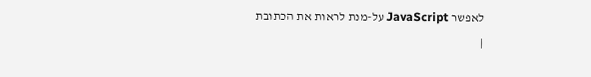לאפשר JavaScript על-מנת לראות את הכתובת
|